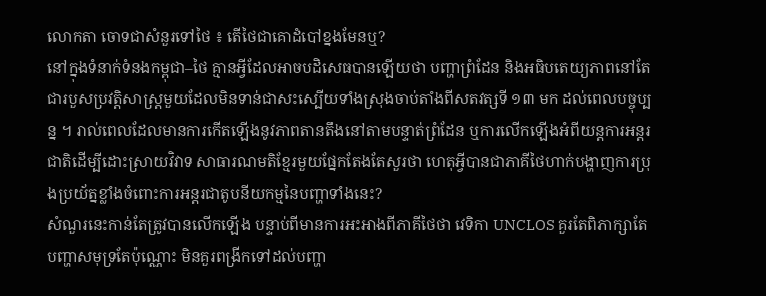លោកតា ចោទជាសំនួរទៅថៃ ៖ តើថៃជាគោដំបៅខ្នងមែនឬ?
នៅក្នុងទំនាក់ទំនងកម្ពុជា–ថៃ គ្មានអ្វីដែលអាចបដិសេធបានឡើយថា បញ្ហាព្រំដែន និងអធិបតេយ្យភាពនៅតែជារបួសប្រវត្តិសាស្ត្រមួយដែលមិនទាន់ជាសះស្បើយទាំងស្រុងចាប់តាំងពីសតវត្សទី ១៣ មក ដល់ពេលបច្ចុប្បន្ន ។ រាល់ពេលដែលមានការកើតឡើងនូវភាពតានតឹងនៅតាមបន្ទាត់ព្រំដែន ឬការលើកឡើងអំពីយន្តការអន្តរជាតិដើម្បីដោះស្រាយវិវាទ សាធារណមតិខ្មែរមួយផ្នែកតែងតែសួរថា ហេតុអ្វីបានជាភាគីថៃហាក់បង្ហាញការប្រុងប្រយ័ត្នខ្លាំងចំពោះការអន្តរជាតូបនីយកម្មនៃបញ្ហាទាំងនេះ?
សំណួរនេះកាន់តែត្រូវបានលើកឡើង បន្ទាប់ពីមានការអះអាងពីភាគីថៃថា វេទិកា UNCLOS គួរតែពិភាក្សាតែបញ្ហាសមុទ្រតែប៉ុណ្ណោះ មិនគួរពង្រីកទៅដល់បញ្ហា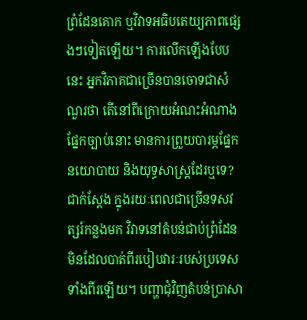ព្រំដែនគោក ឬវិវាទអធិបតេយ្យភាពផ្សេងៗទៀតឡើយ។ ការលើកឡើងបែបនេះ អ្នកវិភាគជាច្រើនបានចោទជាសំណួរថា តើនៅពីក្រោយអំណះអំណាងផ្នែកច្បាប់នោះ មានការព្រួយបារម្ភផ្នែកនយោបាយ និងយុទ្ធសាស្ត្រដែរឬទេ?
ជាក់ស្តែង ក្នុងរយៈពេលជាច្រើនទសវត្សរ៍កន្លងមក វិវាទនៅតំបន់ជាប់ព្រំដែនមិនដែលបាត់ពីរបៀបវារៈរបស់ប្រទេសទាំងពីរឡើយ។ បញ្ហាជុំវិញតំបន់ប្រាសា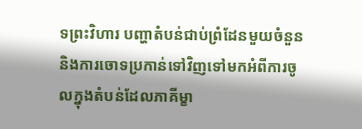ទព្រះវិហារ បញ្ហាតំបន់ជាប់ព្រំដែនមួយចំនួន និងការចោទប្រកាន់ទៅវិញទៅមកអំពីការចូលក្នុងតំបន់ដែលភាគីម្ខា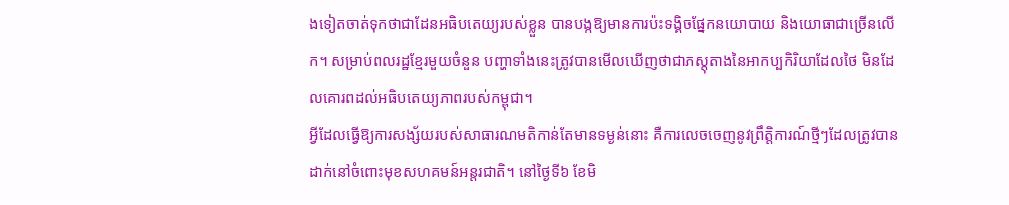ងទៀតចាត់ទុកថាជាដែនអធិបតេយ្យរបស់ខ្លួន បានបង្កឱ្យមានការប៉ះទង្គិចផ្នែកនយោបាយ និងយោធាជាច្រើនលើក។ សម្រាប់ពលរដ្ឋខ្មែរមួយចំនួន បញ្ហាទាំងនេះត្រូវបានមើលឃើញថាជាភស្តុតាងនៃអាកប្បកិរិយាដែលថៃ មិនដែលគោរពដល់អធិបតេយ្យភាពរបស់កម្ពុជា។
អ្វីដែលធ្វើឱ្យការសង្ស័យរបស់សាធារណមតិកាន់តែមានទម្ងន់នោះ គឺការលេចចេញនូវព្រឹត្តិការណ៍ថ្មីៗដែលត្រូវបានដាក់នៅចំពោះមុខសហគមន៍អន្តរជាតិ។ នៅថ្ងៃទី៦ ខែមិ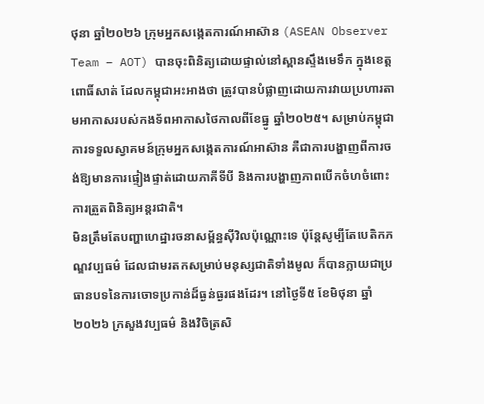ថុនា ឆ្នាំ២០២៦ ក្រុមអ្នកសង្កេតការណ៍អាស៊ាន (ASEAN Observer Team – AOT) បានចុះពិនិត្យដោយផ្ទាល់នៅស្ពានស្ទឹងមេទឹក ក្នុងខេត្តពោធិ៍សាត់ ដែលកម្ពុជាអះអាងថា ត្រូវបានបំផ្លាញដោយការវាយប្រហារតាមអាកាសរបស់កងទ័ពអាកាសថៃកាលពីខែធ្នូ ឆ្នាំ២០២៥។ សម្រាប់កម្ពុជា ការទទួលស្វាគមន៍ក្រុមអ្នកសង្កេតការណ៍អាស៊ាន គឺជាការបង្ហាញពីការចង់ឱ្យមានការផ្ទៀងផ្ទាត់ដោយភាគីទីបី និងការបង្ហាញភាពបើកចំហចំពោះការត្រួតពិនិត្យអន្តរជាតិ។
មិនត្រឹមតែបញ្ហាហេដ្ឋារចនាសម្ព័ន្ធស៊ីវិលប៉ុណ្ណោះទេ ប៉ុន្តែសូម្បីតែបេតិកភណ្ឌវប្បធម៌ ដែលជាមរតកសម្រាប់មនុស្សជាតិទាំងមូល ក៏បានក្លាយជាប្រធានបទនៃការចោទប្រកាន់ដ៏ធ្ងន់ធ្ងរផងដែរ។ នៅថ្ងៃទី៥ ខែមិថុនា ឆ្នាំ២០២៦ ក្រសួងវប្បធម៌ និងវិចិត្រសិ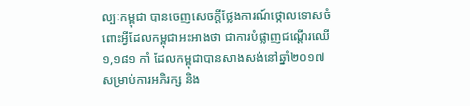ល្បៈកម្ពុជា បានចេញសេចក្តីថ្លែងការណ៍ថ្កោលទោសចំពោះអ្វីដែលកម្ពុជាអះអាងថា ជាការបំផ្លាញជណ្តើរឈើ ១,១៨១ កាំ ដែលកម្ពុជាបានសាងសង់នៅឆ្នាំ២០១៧ សម្រាប់ការអភិរក្ស និង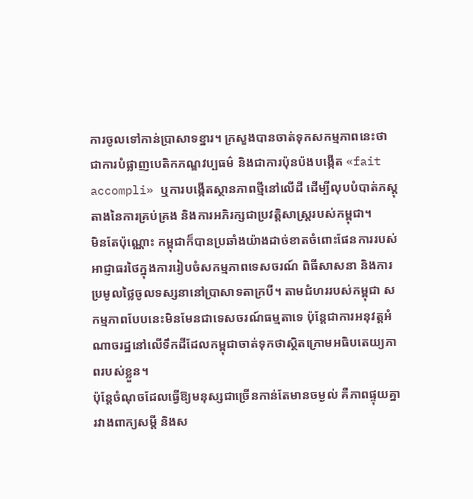ការចូលទៅកាន់ប្រាសាទខ្នារ។ ក្រសួងបានចាត់ទុកសកម្មភាពនេះថា ជាការបំផ្លាញបេតិកភណ្ឌវប្បធម៌ និងជាការប៉ុនប៉ងបង្កើត «fait accompli» ឬការបង្កើតស្ថានភាពថ្មីនៅលើដី ដើម្បីលុបបំបាត់ភស្តុតាងនៃការគ្រប់គ្រង និងការអភិរក្សជាប្រវត្តិសាស្ត្ររបស់កម្ពុជា។
មិនតែប៉ុណ្ណោះ កម្ពុជាក៏បានប្រឆាំងយ៉ាងដាច់ខាតចំពោះផែនការរបស់អាជ្ញាធរថៃក្នុងការរៀបចំសកម្មភាពទេសចរណ៍ ពិធីសាសនា និងការប្រមូលថ្លៃចូលទស្សនានៅប្រាសាទតាក្របី។ តាមជំហររបស់កម្ពុជា សកម្មភាពបែបនេះមិនមែនជាទេសចរណ៍ធម្មតាទេ ប៉ុន្តែជាការអនុវត្តអំណាចរដ្ឋនៅលើទឹកដីដែលកម្ពុជាចាត់ទុកថាស្ថិតក្រោមអធិបតេយ្យភាពរបស់ខ្លួន។
ប៉ុន្តែចំណុចដែលធ្វើឱ្យមនុស្សជាច្រើនកាន់តែមានចម្ងល់ គឺភាពផ្ទុយគ្នារវាងពាក្យសម្តី និងស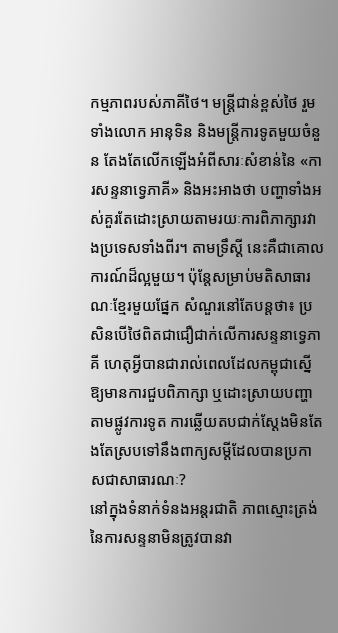កម្មភាពរបស់ភាគីថៃ។ មន្ត្រីជាន់ខ្ពស់ថៃ រួមទាំងលោក អានុទិន និងមន្ត្រីការទូតមួយចំនួន តែងតែលើកឡើងអំពីសារៈសំខាន់នៃ «ការសន្ទនាទ្វេភាគី» និងអះអាងថា បញ្ហាទាំងអស់គួរតែដោះស្រាយតាមរយៈការពិភាក្សារវាងប្រទេសទាំងពីរ។ តាមទ្រឹស្តី នេះគឺជាគោលការណ៍ដ៏ល្អមួយ។ ប៉ុន្តែសម្រាប់មតិសាធារណៈខ្មែរមួយផ្នែក សំណួរនៅតែបន្តថា៖ ប្រសិនបើថៃពិតជាជឿជាក់លើការសន្ទនាទ្វេភាគី ហេតុអ្វីបានជារាល់ពេលដែលកម្ពុជាស្នើឱ្យមានការជួបពិភាក្សា ឬដោះស្រាយបញ្ហាតាមផ្លូវការទូត ការឆ្លើយតបជាក់ស្តែងមិនតែងតែស្របទៅនឹងពាក្យសម្តីដែលបានប្រកាសជាសាធារណៈ?
នៅក្នុងទំនាក់ទំនងអន្តរជាតិ ភាពស្មោះត្រង់នៃការសន្ទនាមិនត្រូវបានវា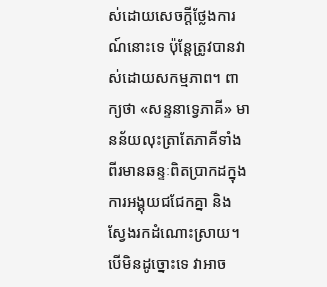ស់ដោយសេចក្តីថ្លែងការណ៍នោះទេ ប៉ុន្តែត្រូវបានវាស់ដោយសកម្មភាព។ ពាក្យថា «សន្ទនាទ្វេភាគី» មានន័យលុះត្រាតែភាគីទាំងពីរមានឆន្ទៈពិតប្រាកដក្នុងការអង្គុយជជែកគ្នា និងស្វែងរកដំណោះស្រាយ។ បើមិនដូច្នោះទេ វាអាច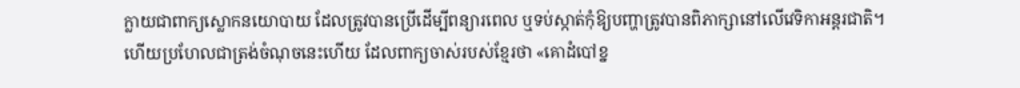ក្លាយជាពាក្យស្លោកនយោបាយ ដែលត្រូវបានប្រើដើម្បីពន្យារពេល ឬទប់ស្កាត់កុំឱ្យបញ្ហាត្រូវបានពិភាក្សានៅលើវេទិកាអន្តរជាតិ។
ហើយប្រហែលជាត្រង់ចំណុចនេះហើយ ដែលពាក្យចាស់របស់ខ្មែរថា «គោដំបៅខ្ន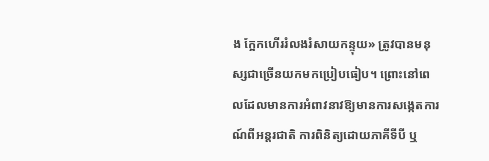ង ក្អែកហើររំលងរំសាយកន្ទុយ» ត្រូវបានមនុស្សជាច្រើនយកមកប្រៀបធៀប។ ព្រោះនៅពេលដែលមានការអំពាវនាវឱ្យមានការសង្កេតការណ៍ពីអន្តរជាតិ ការពិនិត្យដោយភាគីទីបី ឬ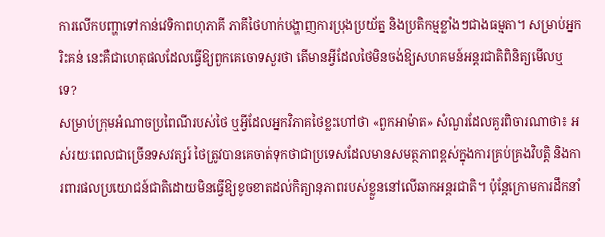ការលើកបញ្ហាទៅកាន់វេទិកាពហុភាគី ភាគីថៃហាក់បង្ហាញការប្រុងប្រយ័ត្ន និងប្រតិកម្មខ្លាំងៗជាងធម្មតា។ សម្រាប់អ្នករិះគន់ នេះគឺជាហេតុផលដែលធ្វើឱ្យពួកគេចោទសួរថា តើមានអ្វីដែលថៃមិនចង់ឱ្យសហគមន៍អន្តរជាតិពិនិត្យមើលឬទេ?
សម្រាប់ក្រុមអំណាចប្រពៃណីរបស់ថៃ ឬអ្វីដែលអ្នកវិភាគថៃខ្លះហៅថា «ពួកអាម៉ាត» សំណួរដែលគួរពិចារណាថា៖ អស់រយៈពេលជាច្រើនទសវត្សរ៍ ថៃត្រូវបានគេចាត់ទុកថាជាប្រទេសដែលមានសមត្ថភាពខ្ពស់ក្នុងការគ្រប់គ្រងវិបត្តិ និងការពារផលប្រយោជន៍ជាតិដោយមិនធ្វើឱ្យខូចខាតដល់កិត្យានុភាពរបស់ខ្លួននៅលើឆាកអន្តរជាតិ។ ប៉ុន្តែក្រោមការដឹកនាំ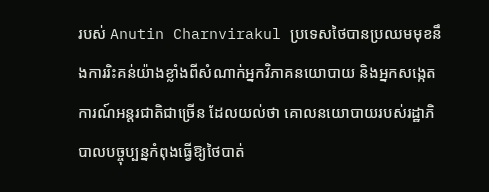របស់ Anutin Charnvirakul ប្រទេសថៃបានប្រឈមមុខនឹងការរិះគន់យ៉ាងខ្លាំងពីសំណាក់អ្នកវិភាគនយោបាយ និងអ្នកសង្កេតការណ៍អន្តរជាតិជាច្រើន ដែលយល់ថា គោលនយោបាយរបស់រដ្ឋាភិបាលបច្ចុប្បន្នកំពុងធ្វើឱ្យថៃបាត់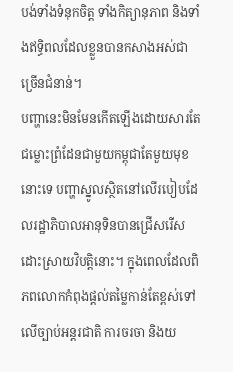បង់ទាំងទំនុកចិត្ត ទាំងកិត្យានុភាព និងទាំងឥទ្ធិពលដែលខ្លួនបានកសាងអស់ជាច្រើនជំនាន់។
បញ្ហានេះមិនមែនកើតឡើងដោយសារតែជម្លោះព្រំដែនជាមួយកម្ពុជាតែមួយមុខនោះទេ បញ្ហាស្នូលស្ថិតនៅលើរបៀបដែលរដ្ឋាភិបាលអានុទិនបានជ្រើសរើសដោះស្រាយវិបត្តិនោះ។ ក្នុងពេលដែលពិភពលោកកំពុងផ្តល់តម្លៃកាន់តែខ្ពស់ទៅលើច្បាប់អន្តរជាតិ ការចរចា និងយ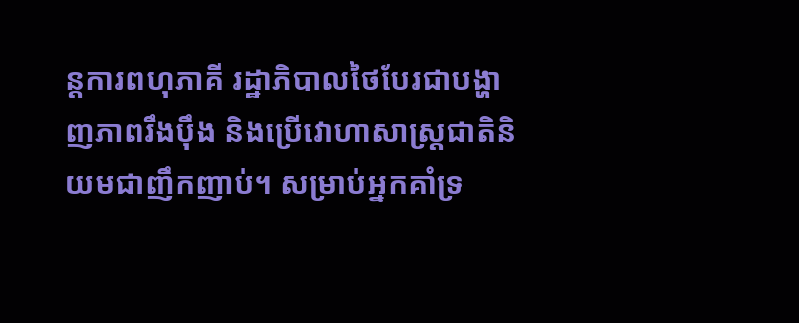ន្តការពហុភាគី រដ្ឋាភិបាលថៃបែរជាបង្ហាញភាពរឹងប៉ឹង និងប្រើវោហាសាស្ត្រជាតិនិយមជាញឹកញាប់។ សម្រាប់អ្នកគាំទ្រ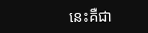នេះគឺជា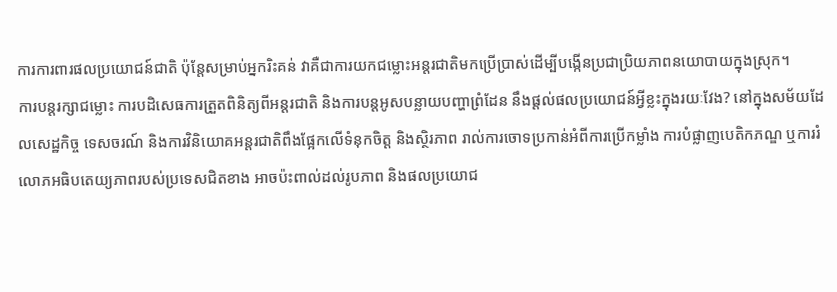ការការពារផលប្រយោជន៍ជាតិ ប៉ុន្តែសម្រាប់អ្នករិះគន់ វាគឺជាការយកជម្លោះអន្តរជាតិមកប្រើប្រាស់ដើម្បីបង្កើនប្រជាប្រិយភាពនយោបាយក្នុងស្រុក។
ការបន្តរក្សាជម្លោះ ការបដិសេធការត្រួតពិនិត្យពីអន្តរជាតិ និងការបន្តអូសបន្លាយបញ្ហាព្រំដែន នឹងផ្តល់ផលប្រយោជន៍អ្វីខ្លះក្នុងរយៈវែង? នៅក្នុងសម័យដែលសេដ្ឋកិច្ច ទេសចរណ៍ និងការវិនិយោគអន្តរជាតិពឹងផ្អែកលើទំនុកចិត្ត និងស្ថិរភាព រាល់ការចោទប្រកាន់អំពីការប្រើកម្លាំង ការបំផ្លាញបេតិកភណ្ឌ ឬការរំលោភអធិបតេយ្យភាពរបស់ប្រទេសជិតខាង អាចប៉ះពាល់ដល់រូបភាព និងផលប្រយោជ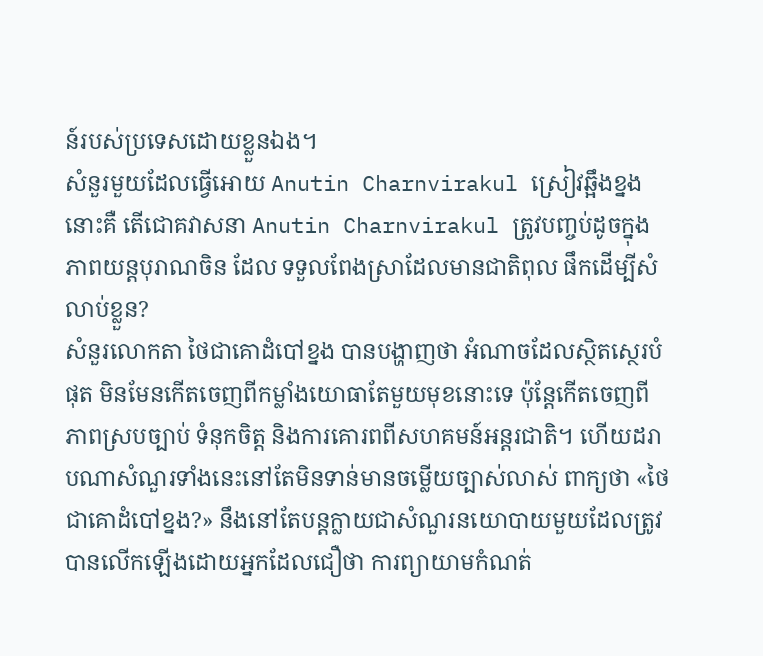ន៍របស់ប្រទេសដោយខ្លួនឯង។
សំនួរមួយដែលធ្វើអោយ Anutin Charnvirakul ស្រៀវឆ្អឹងខ្នងនោះគឺ តើជោគវាសនា Anutin Charnvirakul ត្រូវបញ្ចប់ដូចក្នុងភាពយន្តបុរាណចិន ដែល ទទួលពែងស្រាដែលមានជាតិពុល ផឹកដើម្បីសំលាប់ខ្លួន?
សំនួរលោកតា ថៃជាគោដំបៅខ្នង បានបង្ហាញថា អំណាចដែលស្ថិតស្ថេរបំផុត មិនមែនកើតចេញពីកម្លាំងយោធាតែមួយមុខនោះទេ ប៉ុន្តែកើតចេញពីភាពស្របច្បាប់ ទំនុកចិត្ត និងការគោរពពីសហគមន៍អន្តរជាតិ។ ហើយដរាបណាសំណួរទាំងនេះនៅតែមិនទាន់មានចម្លើយច្បាស់លាស់ ពាក្យថា «ថៃជាគោដំបៅខ្នង?» នឹងនៅតែបន្តក្លាយជាសំណួរនយោបាយមួយដែលត្រូវបានលើកឡើងដោយអ្នកដែលជឿថា ការព្យាយាមកំណត់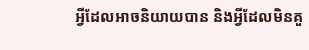អ្វីដែលអាចនិយាយបាន និងអ្វីដែលមិនគួ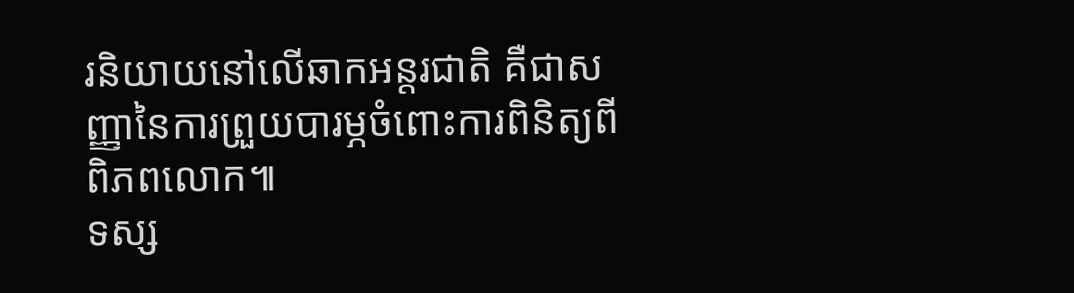រនិយាយនៅលើឆាកអន្តរជាតិ គឺជាសញ្ញានៃការព្រួយបារម្ភចំពោះការពិនិត្យពីពិភពលោក៕
ទស្ស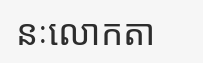នៈលោកតា